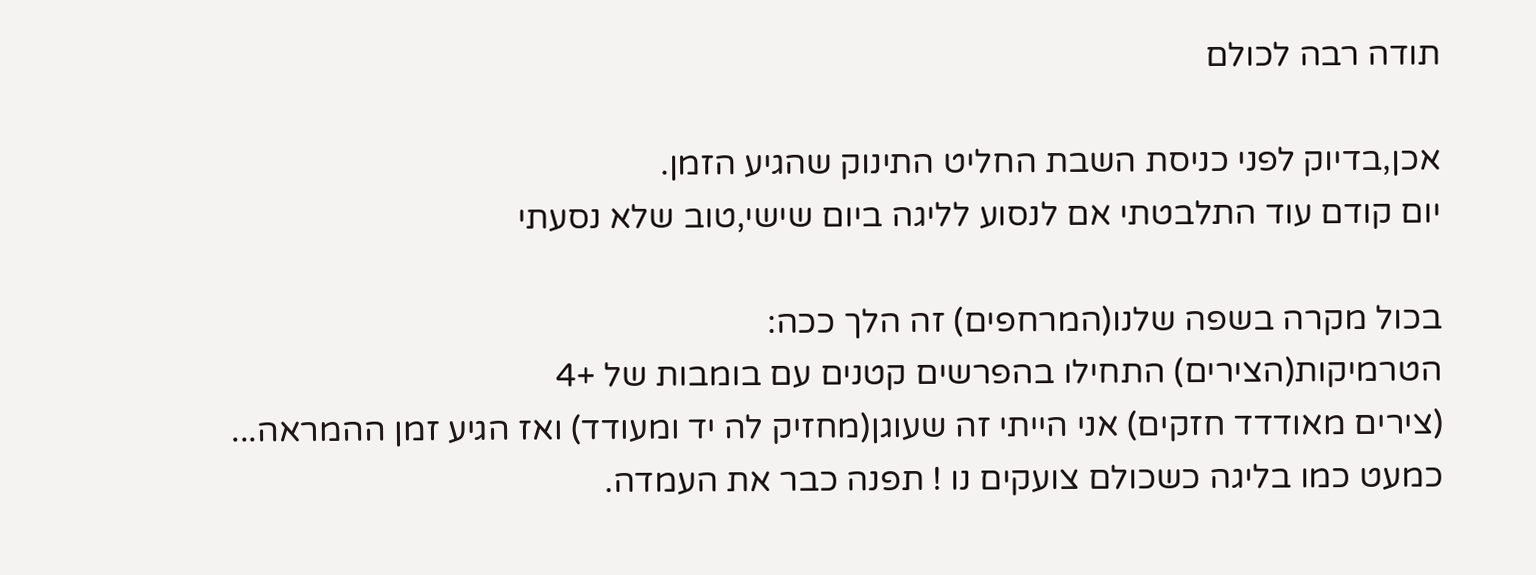תודה רבה לכולם

אכן,בדיוק לפני כניסת השבת החליט התינוק שהגיע הזמן.
יום קודם עוד התלבטתי אם לנסוע לליגה ביום שישי,טוב שלא נסעתי

בכול מקרה בשפה שלנו(המרחפים) זה הלך ככה:
הטרמיקות(הצירים) התחילו בהפרשים קטנים עם בומבות של +4
(צירים מאודדד חזקים) אני הייתי זה שעוגן(מחזיק לה יד ומעודד) ואז הגיע זמן ההמראה...
כמעט כמו בליגה כשכולם צועקים נו ! תפנה כבר את העמדה.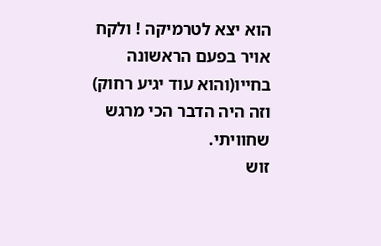הוא יצא לטרמיקה ! ולקח אויר בפעם הראשונה בחייו(והוא עוד יגיע רחוק)
וזה היה הדבר הכי מרגש שחוויתי.
זוש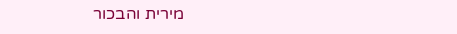מירית והבכור